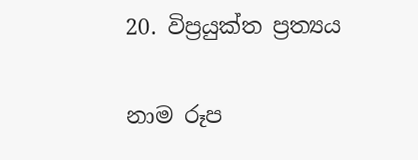20. විප්‍ර‍යුක්ත ප්‍ර‍ත්‍යය

නාම රූප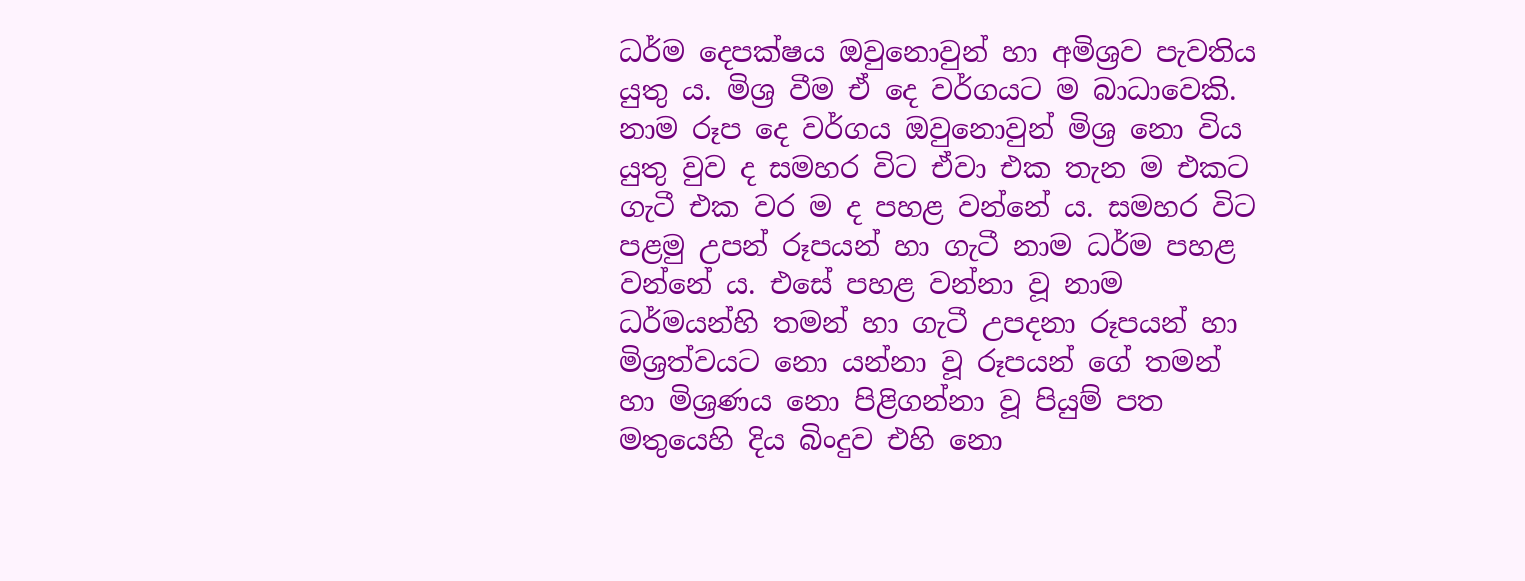ධර්ම දෙපක්ෂය ඔවුනොවුන් හා අමිශ්‍ර‍ව පැවතිය යුතු ය. මිශ්‍ර‍ වීම ඒ දෙ වර්ගයට ම බාධාවෙකි. නාම රූප දෙ වර්ගය ඔවුනොවුන් මිශ්‍ර‍ නො විය යුතු වුව ද සමහර විට ඒවා එක තැන ම එකට ගැටී එක වර ම ද පහළ වන්නේ ය. සමහර විට පළමු උපන් රූපයන් හා ගැටී නාම ධර්ම පහළ වන්නේ ය. එසේ පහළ වන්නා වූ නාම ධර්මයන්හි තමන් හා ගැටී උපදනා රූපයන් හා මිශ්‍ර‍ත්වයට නො යන්නා වූ රූපයන් ගේ තමන් හා මිශ්‍ර‍ණය නො පිළිගන්නා වූ පියුම් පත මතුයෙහි දිය බිංදුව එහි නො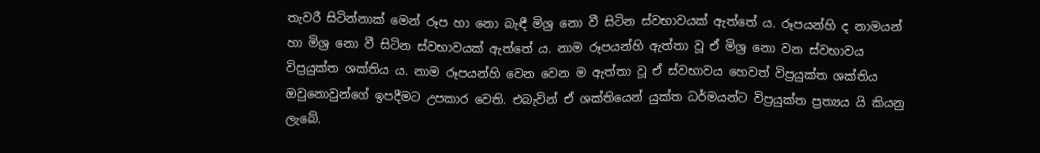තැවරී සිටින්නාක් මෙන් රූප හා නො බැඳී මිශ්‍ර‍ නො වී සිටින ස්වභාවයක් ඇත්තේ ය. රූපයන්හි ද නාමයන් හා මිශ්‍ර‍ නො වී සිටින ස්වභාවයක් ඇත්තේ ය. නාම රූපයන්හි ඇත්තා වූ ඒ මිශ්‍ර‍ නො වන ස්වභාවය විප්‍ර‍යුක්ත ශක්තිය ය. නාම රූපයන්හි වෙන වෙන ම ඇත්තා වූ ඒ ස්වභාවය හෙවත් විප්‍ර‍යුක්ත ශක්තිය ඔවුනොවුන්ගේ ඉපදීමට උපකාර වෙති. එබැවින් ඒ ශක්තියෙන් යුක්ත ධර්මයන්ට විප්‍ර‍යුක්ත ප්‍ර‍ත්‍යය යි කියනු ලැබේ.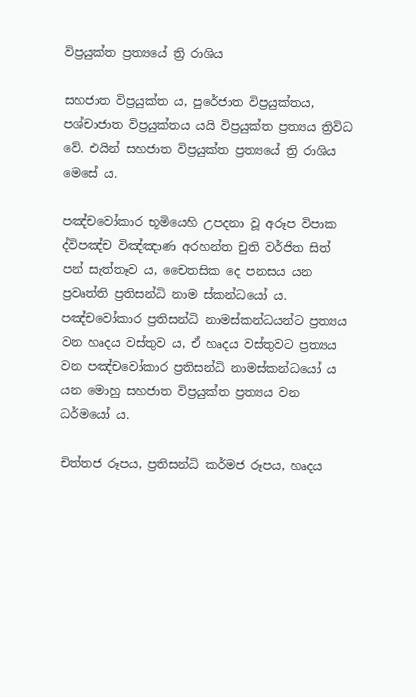විප්‍ර‍යුක්ත ප්‍ර‍ත්‍යයේ ත්‍රි රාශිය

සහජාත විප්‍ර‍යුක්ත ය, පුරේජාත විප්‍ර‍යුක්තය, පශ්චාජාත විප්‍ර‍යුක්තය යයි විප්‍ර‍යුක්ත ප්‍ර‍ත්‍යය ත්‍රිවිධ වේ. එයින් සහජාත විප්‍ර‍යුක්ත ප්‍ර‍ත්‍යයේ ත්‍රි රාශිය මෙසේ ය.

පඤ්චවෝකාර භූමියෙහි උපදනා වූ අරූප විපාක ද්විපඤ්ච විඤ්ඤාණ අරහන්ත චුති වර්ජිත සිත් පන් සැත්තෑව ය, චෛතසික දෙ පනසය යන ප්‍ර‍වෘත්ති ප්‍ර‍තිසන්ධි නාම ස්කන්ධයෝ ය. පඤ්චවෝකාර ප්‍ර‍තිසන්ධි නාමස්කන්ධයන්ට ප්‍ර‍ත්‍යය වන හෘදය වස්තුව ය, ඒ හෘදය වස්තුවට ප්‍ර‍ත්‍යය වන පඤ්චවෝකාර ප්‍ර‍තිසන්ධි නාමස්කන්ධයෝ ය යන මොහු සහජාත විප්‍ර‍යුක්ත ප්‍ර‍ත්‍යය වන ධර්මයෝ ය.

චිත්තජ රූපය, ප්‍ර‍තිසන්ධි කර්මජ රූපය, හෘදය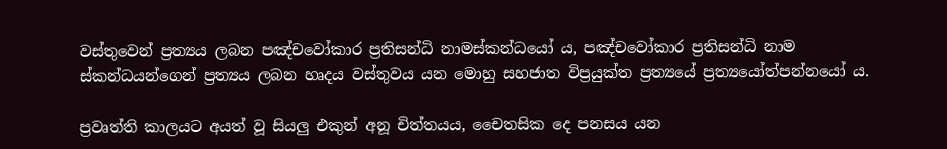වස්තුවෙන් ප්‍ර‍ත්‍යය ලබන පඤ්චවෝකාර ප්‍ර‍තිසන්ධි නාමස්කන්ධයෝ ය, පඤ්චවෝකාර ප්‍ර‍තිසන්ධි නාම ස්කන්ධයන්ගෙන් ප්‍ර‍ත්‍යය ලබන හෘදය වස්තුවය යන මොහු සහජාත විප්‍ර‍යුක්ත ප්‍ර‍ත්‍යයේ ප්‍ර‍ත්‍යයෝත්පන්නයෝ ය.

ප්‍ර‍වෘත්ති කාලයට අයත් වූ සියලු එකුන් අනූ චිත්තයය, චෛතසික දෙ පනසය යන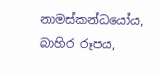නාමස්කන්ධයෝය, බාහිර රූපය,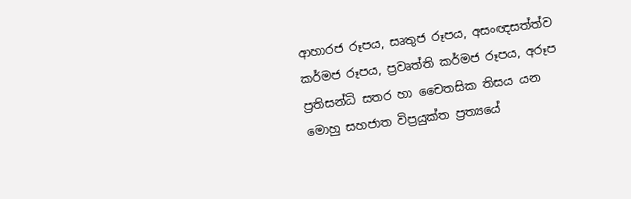ආහාරජ රූපය, සෘතුජ රූපය, අසංඥසත්ත්ව කර්මජ රූපය, ප්‍ර‍වෘත්ති කර්මජ රූපය, අරූප ප්‍ර‍තිසන්ධි සතර හා චෛතසික තිසය යන මොහු සහජාත විප්‍ර‍යුක්ත ප්‍ර‍ත්‍යයේ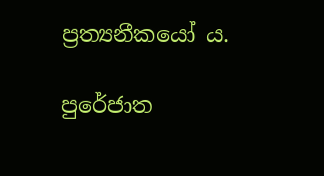ප්‍ර‍ත්‍යනීකයෝ ය.

පුරේජාත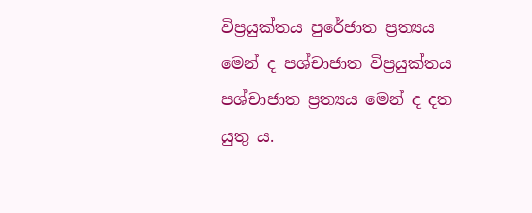විප්‍ර‍යුක්තය පුරේජාත ප්‍ර‍ත්‍යය මෙන් ද පශ්චාජාත විප්‍ර‍යුක්තය පශ්චාජාත ප්‍ර‍ත්‍යය මෙන් ද දත යුතු ය.